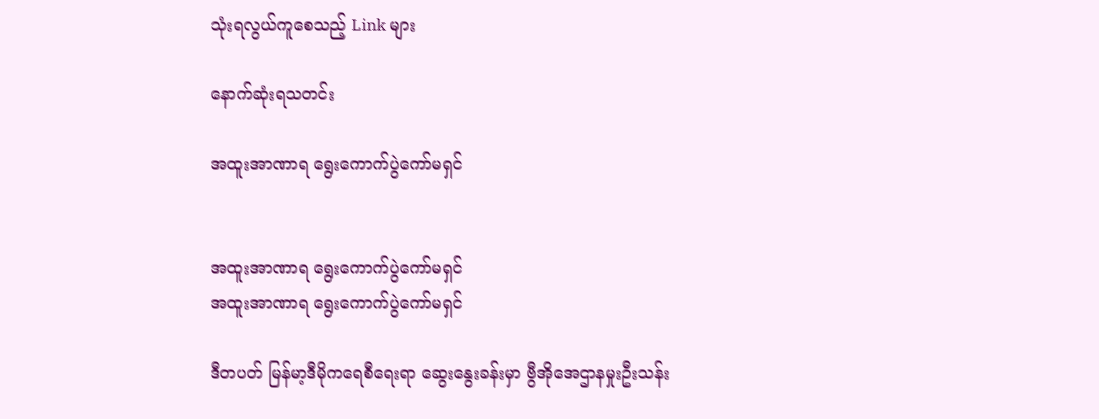သုံးရလွယ်ကူစေသည့် Link များ

နောက်ဆုံးရသတင်း

အထူးအာဏာရ ရွေးကောက်ပွဲကော်မရှင်


အထူးအာဏာရ ရွေးကောက်ပွဲကော်မရှင်
အထူးအာဏာရ ရွေးကောက်ပွဲကော်မရှင်

ဒီတပတ် မြန်မာ့ဒီမိုကရေစီရေးရာ ဆွေးနွေးခန်းမှာ ဗွီအိုအေဌာနမှုးဦးသန်း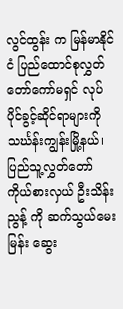လွင်ထွန်း က မြန်မာနိုင်ငံ ပြည်ထောင်စုလွှတ်တော်ကော်မရှင် လုပ်ပိုင်ခွင့်ဆိုင်ရာများကို သင်္ဃန်းကျွန်းမြို့နယ်၊ ပြည်သူ့လွှတ်တော် ကိုယ်စားလှယ် ဦးသိန်းညွန့် ကို ဆက်သွယ်မေးမြန်း ဆွေး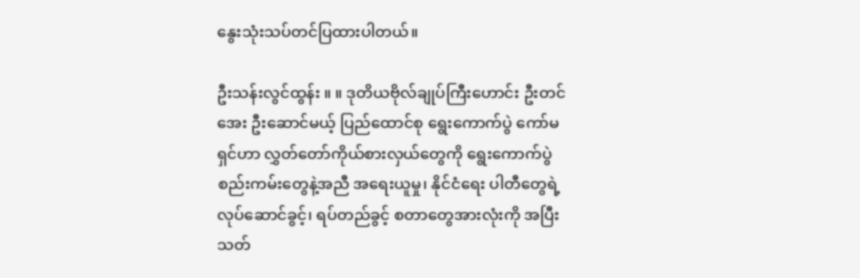နွေးသုံးသပ်တင်ပြထားပါတယ်။

ဦးသန်းလွင်ထွန်း ။ ။ ဒုတိယဗိုလ်ချုပ်ကြီးဟောင်း ဦးတင်အေး ဦးဆောင်မယ့် ပြည်ထောင်စု ရွေးကောက်ပွဲ ကော်မရှင်ဟာ လွှတ်တော်ကိုယ်စားလှယ်တွေကို ရွေးကောက်ပွဲ စည်းကမ်းတွေနဲ့အညီ အရေးယူမှု၊ နိုင်ငံရေး ပါတီတွေရဲ့ လုပ်ဆောင်ခွင့်၊ ရပ်တည်ခွင့် စတာတွေအားလုံးကို အပြီးသတ်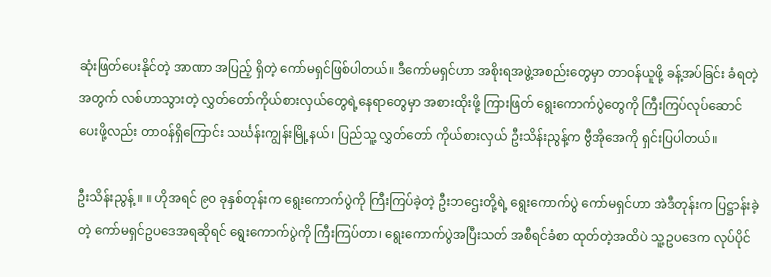ဆုံးဖြတ်ပေးနိုင်တဲ့ အာဏာ အပြည့် ရှိတဲ့ ကော်မရှင်ဖြစ်ပါတယ်။ ဒီကော်မရှင်ဟာ အစိုးရအဖွဲ့အစည်းတွေမှာ တာဝန်ယူဖို့ ခန့်အပ်ခြင်း ခံရတဲ့အတွက် လစ်ဟာသွားတဲ့ လွှတ်တော်ကိုယ်စားလှယ်တွေရဲ့နေရာတွေမှာ အစားထိုးဖို့ ကြားဖြတ် ရွေးကောက်ပွဲတွေကို ကြီးကြပ်လုပ်ဆောင်ပေးဖို့လည်း တာဝန်ရှိကြောင်း သင်္ဃန်းကျွန်းမြို့နယ်၊ ပြည်သူ့ လွှတ်တော် ကိုယ်စားလှယ် ဦးသိန်းညွန့်က ဗွီအိုအေကို ရှင်းပြပါတယ်။

ဦးသိန်းညွန့် ။ ။ ဟိုအရင် ၉၀ ခုနှစ်တုန်းက ရွေးကောက်ပွဲကို ကြီးကြပ်ခဲ့တဲ့ ဦးဘဌေးတို့ရဲ့ ရွေးကောက်ပွဲ ကော်မရှင်ဟာ အဲဒီတုန်းက ပြဋ္ဌာန်းခဲ့တဲ့ ကော်မရှင်ဥပဒေအရဆိုရင် ရွေးကောက်ပွဲကို ကြီးကြပ်တာ၊ ရွေးကောက်ပွဲအပြီးသတ် အစီရင်ခံစာ ထုတ်တဲ့အထိပဲ သူ့ဥပဒေက လုပ်ပိုင်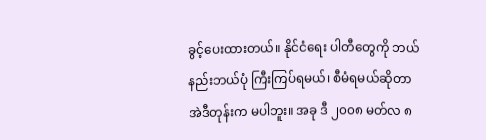ခွင့်ပေးထားတယ်။ နိုင်ငံရေး ပါတီတွေကို ဘယ်နည်းဘယ်ပုံ ကြီးကြပ်ရမယ်၊ စီမံရမယ်ဆိုတာ အဲဒီတုန်းက မပါဘူး။ အခု ဒီ ၂၀၀၈ မတ်လ ၈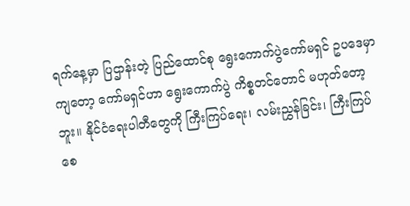ရက်နေ့မှာ ပြဌာန်းတဲ့ ပြည်ထောင်စု ရွေးကောက်ပွဲကော်မရှင် ဥပဒေမှာကျတော့ ကော်မရှင်ဟာ ရွေးကောက်ပွဲ ကိစ္စတင်တောင် မဟုတ်တော့ဘူး။ နိုင်ငံရေးပါတီတွေကို ကြီးကြပ်ရေး၊ လမ်းညွှန်ခြင်း၊ ကြီးကြပ်စေ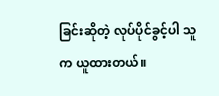ခြင်းဆိုတဲ့ လုပ်ပိုင်ခွင့်ပါ သူက ယူထားတယ်။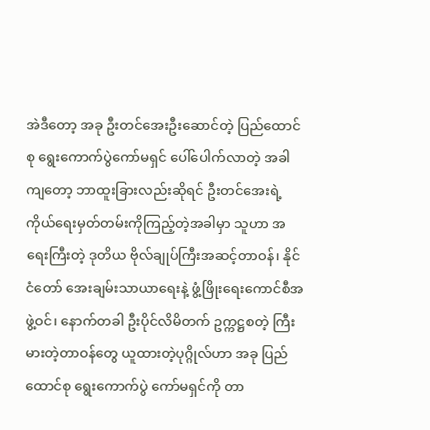အဲဒီတော့ အခု ဦးတင်အေးဦးဆောင်တဲ့ ပြည်ထောင်စု ရွေးကောက်ပွဲကော်မရှင် ပေါ်ပေါက်လာတဲ့ အခါ ကျတော့ ဘာထူးခြားလည်းဆိုရင် ဦးတင်အေးရဲ့ ကိုယ်ရေးမှတ်တမ်းကိုကြည့်တဲ့အခါမှာ သူဟာ အရေးကြီးတဲ့ ဒုတိယ ဗိုလ်ချုပ်ကြီးအဆင့်တာဝန်၊ နိုင်ငံတော် အေးချမ်းသာယာရေးနဲ့ ဖွံ့ဖြိုးရေးကောင်စီအဖွဲ့ဝင်၊ နောက်တခါ ဦးပိုင်လိမိတက် ဥက္ကဋ္ဌစတဲ့ ကြီးမားတဲ့တာဝန်တွေ ယူထားတဲ့ပုဂ္ဂိုလ်ဟာ အခု ပြည်ထောင်စု ရွေးကောက်ပွဲ ကော်မရှင်ကို တာ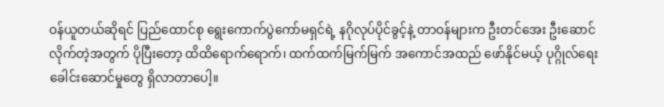ဝန်ယူတယ်ဆိုရင် ပြည်ထောင်စု ရွေးကောက်ပွဲကော်မရှင်ရဲ့ နဂိုလုပ်ပိုင်ခွင့်နဲ့ တာဝန်များက ဦးတင်အေး ဦးဆောင်လိုက်တဲ့အတွက် ပိုပြီးတော့ ထိထိရောက်ရောက်၊ ထက်ထက်မြက်မြက် အကောင်အထည် ဖော်နိုင်မယ့် ပုဂ္ဂိုလ်ရေးခေါင်းဆောင်မှုတွေ ရှိလာတာပေါ့။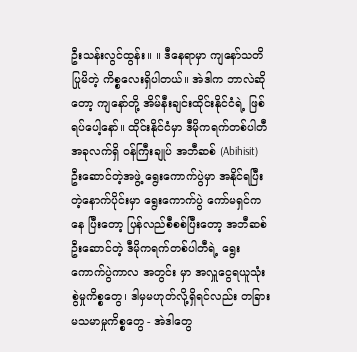ဦးသန်းလွင်ထွန်း။ ။ ဒီနေရာမှာ ကျနော်သတိပြုမိတဲ့ ကိစ္စလေးရှိပါတယ်။ အဲဒါက ဘာလဲဆိုတော့ ကျနော်တို့ အိမ်နီးချင်းထိုင်းနိုင်ငံရဲ့ ဖြစ်ရပ်ပေါ့နော်။ ထိုင်းနိုင်ငံမှာ ဒီမိုကရက်တစ်ပါတီ အခုလက်ရှိ ဝန်ကြီးချုပ် အဘီဆစ် (Abihisit) ဦးဆောင်တဲ့အဖွဲ့ ရွေးကောက်ပွဲမှာ အနိုင်ရပြီးတဲ့နောက်ပိုင်းမှာ ရွေးကောက်ပွဲ ကော်မရှင်ကနေ ပြီးတော့ ပြန်လည်စီစစ်ပြီးတော့ အဘီဆစ် ဦးဆောင်တဲ့ ဒီမိုကရက်တစ်ပါတီရဲ့ ရွေးကောက်ပွဲကာလ အတွင်း မှာ အလှူငွေရယူသုံးစွဲမှုကိစ္စတွေ၊ ဒါမှမဟုတ်လို့ရှိရင်လည်း တခြားမသမာမှုကိစ္စတွေ - အဲဒါတွေ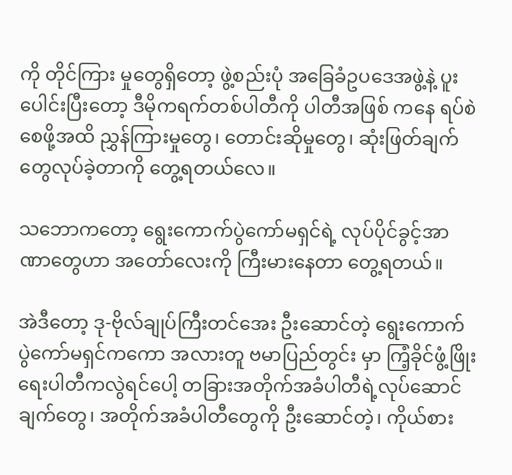ကို တိုင်ကြား မှုတွေရှိတော့ ဖွဲ့စည်းပုံ အခြေခံဥပဒေအဖွဲ့နဲ့ ပူးပေါင်းပြီးတော့ ဒီမိုကရက်တစ်ပါတီကို ပါတီအဖြစ် ကနေ ရပ်စဲစေဖို့အထိ ညွှန်ကြားမှုတွေ၊ တောင်းဆိုမှုတွေ၊ ဆုံးဖြတ်ချက်တွေလုပ်ခဲ့တာကို တွေ့ရတယ်လေ။

သဘောကတော့ ရွေးကောက်ပွဲကော်မရှင်ရဲ့ လုပ်ပိုင်ခွင့်အာဏာတွေဟာ အတော်လေးကို ကြီးမားနေတာ တွေ့ရတယ်။

အဲဒီတော့ ဒု-ဗိုလ်ချုပ်ကြီးတင်အေး ဦးဆောင်တဲ့ ရွေးကောက်ပွဲကော်မရှင်ကကော အလားတူ ဗမာပြည်တွင်း မှာ ကြံ့ခိုင်ဖွံ့ဖြိုးရေးပါတီကလွဲရင်ပေါ့ တခြားအတိုက်အခံပါတီရဲ့လုပ်ဆောင်ချက်တွေ၊ အတိုက်အခံပါတီတွေကို ဦးဆောင်တဲ့၊ ကိုယ်စား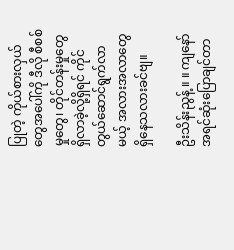ပြုတဲ့ ကိုယ်စားလှယ်တွေအပေါ်ကို ဒီလို စီစစ်မှုတွေ၊ တိုင်တန်းမှုတွေ ရှိလာခဲ့လို့ရှိရင် ကိုင်တွယ်ဆောင်ရွက်လာမယ့် အလားအလာတွေ ရှိနေသလားခင်ဗျ။

ဦးသိန်းညွန့် ။ ။ ကျနော်အရင်ဆုံးပြောချင်တာ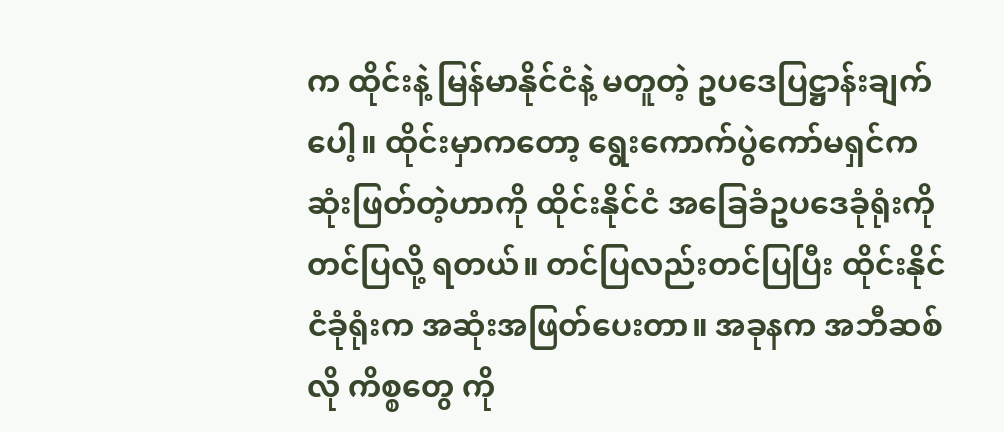က ထိုင်းနဲ့ မြန်မာနိုင်ငံနဲ့ မတူတဲ့ ဥပဒေပြဋ္ဌာန်းချက်ပေါ့။ ထိုင်းမှာကတော့ ရွေးကောက်ပွဲကော်မရှင်က ဆုံးဖြတ်တဲ့ဟာကို ထိုင်းနိုင်ငံ အခြေခံဥပဒေခုံရုံးကို တင်ပြလို့ ရတယ်။ တင်ပြလည်းတင်ပြပြီး ထိုင်းနိုင်ငံခုံရုံးက အဆုံးအဖြတ်ပေးတာ။ အခုနက အဘီဆစ်လို ကိစ္စတွေ ကို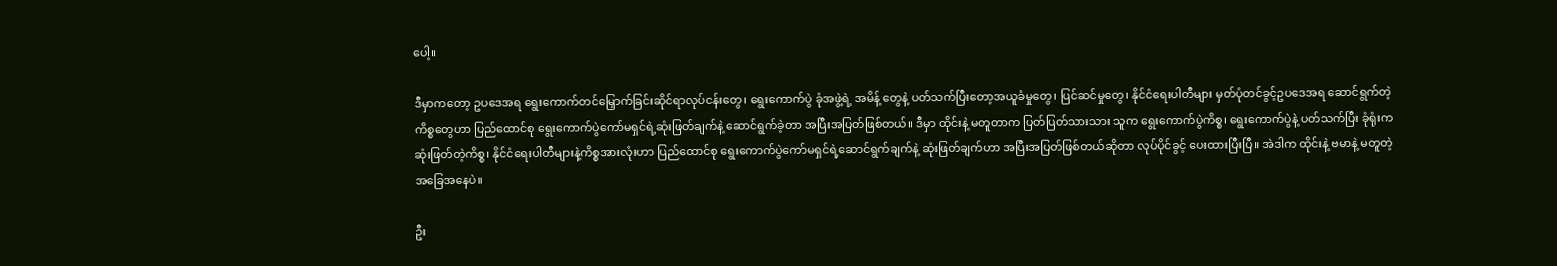ပေါ့။

ဒီမှာကတော့ ဥပဒေအရ ရွေးကောက်တင်မြှောက်ခြင်းဆိုင်ရာလုပ်ငန်းတွေ၊ ရွေးကောက်ပွဲ ခုံအဖွဲ့ရဲ့ အမိန့် တွေနဲ့ ပတ်သက်ပြီးတော့အယူခံမှုတွေ၊ ပြင်ဆင်မှုတွေ၊ နိုင်ငံရေးပါတီများ မှတ်ပုံတင်ခွင့်ဥပဒေအရ ဆောင်ရွက်တဲ့ကိစ္စတွေဟာ ပြည်ထောင်စု ရွေးကောက်ပွဲကော်မရှင်ရဲ့ဆုံးဖြတ်ချက်နဲ့ ဆောင်ရွက်ခဲ့တာ အပြီးအပြတ်ဖြစ်တယ်။ ဒီမှာ ထိုင်းနဲ့ မတူတာက ပြတ်ပြတ်သားသား သူက ရွေးကောက်ပွဲကိစ္စ၊ ရွေးကောက်ပွဲနဲ့ ပတ်သက်ပြီး ခုံရုံးက ဆုံးဖြတ်တဲ့ကိစ္စ၊ နိုင်ငံရေးပါတီများနဲ့ကိစ္စအားလုံးဟာ ပြည်ထောင်စု ရွေးကောက်ပွဲကော်မရှင်ရဲ့ဆောင်ရွက်ချက်နဲ့ ဆုံးဖြတ်ချက်ဟာ အပြီးအပြတ်ဖြစ်တယ်ဆိုတာ လုပ်ပိုင်ခွင့် ပေးထားပြီးပြီ။ အဲဒါက ထိုင်းနဲ့ ဗမာနဲ့ မတူတဲ့ အခြေအနေပဲ။

ဦး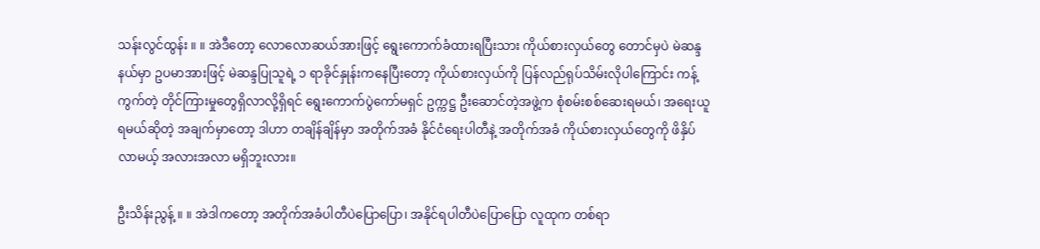သန်းလွင်ထွန်း ။ ။ အဲဒီတော့ လောလောဆယ်အားဖြင့် ရွေးကောက်ခံထားရပြီးသား ကိုယ်စားလှယ်တွေ တောင်မှပဲ မဲဆန္ဒနယ်မှာ ဥပမာအားဖြင့် မဲဆန္ဒပြုသူရဲ့ ၁ ရာခိုင်နှုန်းကနေပြီးတော့ ကိုယ်စားလှယ်ကို ပြန်လည်ရုပ်သိမ်းလိုပါကြောင်း ကန့်ကွက်တဲ့ တိုင်ကြားမှုတွေရှိလာလို့ရှိရင် ရွေးကောက်ပွဲကော်မရှင် ဥက္ကဋ္ဌ ဦးဆောင်တဲ့အဖွဲ့က စုံစမ်းစစ်ဆေးရမယ်၊ အရေးယူရမယ်ဆိုတဲ့ အချက်မှာတော့ ဒါဟာ တချိန်ချိန်မှာ အတိုက်အခံ နိုင်ငံရေးပါတီနဲ့ အတိုက်အခံ ကိုယ်စားလှယ်တွေကို ဖိနှိပ်လာမယ့် အလားအလာ မရှိဘူးလား။

ဦးသိန်းညွန့် ။ ။ အဲဒါကတော့ အတိုက်အခံပါတီပဲပြောပြော၊ အနိုင်ရပါတီပဲပြောပြော လူထုက တစ်ရာ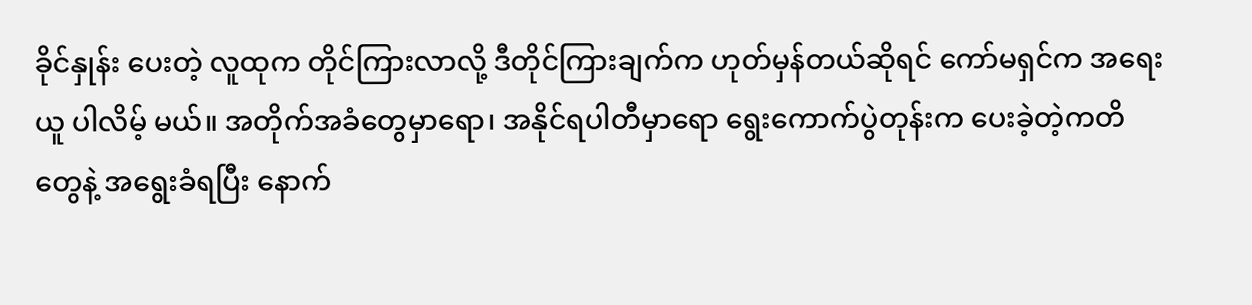ခိုင်နှုန်း ပေးတဲ့ လူထုက တိုင်ကြားလာလို့ ဒီတိုင်ကြားချက်က ဟုတ်မှန်တယ်ဆိုရင် ကော်မရှင်က အရေးယူ ပါလိမ့် မယ်။ အတိုက်အခံတွေမှာရော၊ အနိုင်ရပါတီမှာရော ရွေးကောက်ပွဲတုန်းက ပေးခဲ့တဲ့ကတိတွေနဲ့ အရွေးခံရပြီး နောက်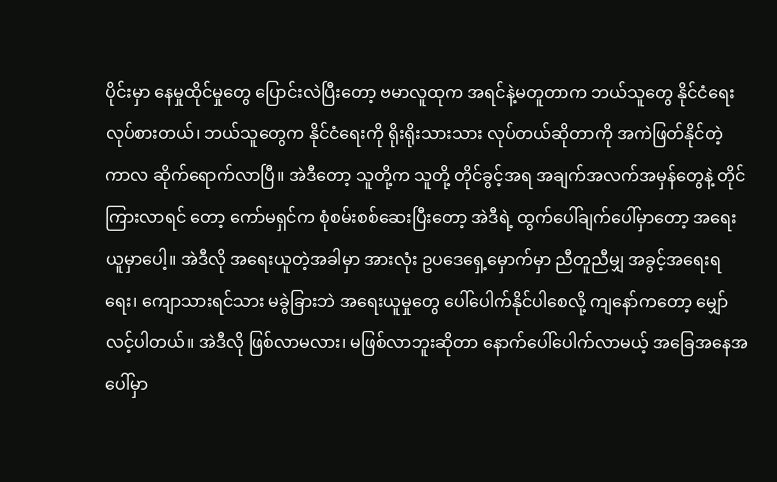ပိုင်းမှာ နေမှုထိုင်မှုတွေ ပြောင်းလဲပြီးတော့ ဗမာလူထုက အရင်နဲ့မတူတာက ဘယ်သူတွေ နိုင်ငံရေး လုပ်စားတယ်၊ ဘယ်သူတွေက နိုင်ငံရေးကို ရိုးရိုးသားသား လုပ်တယ်ဆိုတာကို အကဲဖြတ်နိုင်တဲ့ကာလ ဆိုက်ရောက်လာပြီ။ အဲဒီတော့ သူတို့က သူတို့ တိုင်ခွင့်အရ အချက်အလက်အမှန်တွေနဲ့ တိုင်ကြားလာရင် တော့ ကော်မရှင်က စုံစမ်းစစ်ဆေးပြီးတော့ အဲဒီရဲ့ ထွက်ပေါ်ချက်ပေါ်မှာတော့ အရေးယူမှာပေါ့။ အဲဒီလို အရေးယူတဲ့အခါမှာ အားလုံး ဥပဒေရှေ့မှောက်မှာ ညီတူညီမျှ အခွင့်အရေးရရေး၊ ကျောသားရင်သား မခွဲခြားဘဲ အရေးယူမှုတွေ ပေါ်ပေါက်နိုင်ပါစေလို့ ကျနော်ကတော့ မျှော်လင့်ပါတယ်။ အဲဒီလို ဖြစ်လာမလား၊ မဖြစ်လာဘူးဆိုတာ နောက်ပေါ်ပေါက်လာမယ့် အခြေအနေအပေါ်မှာ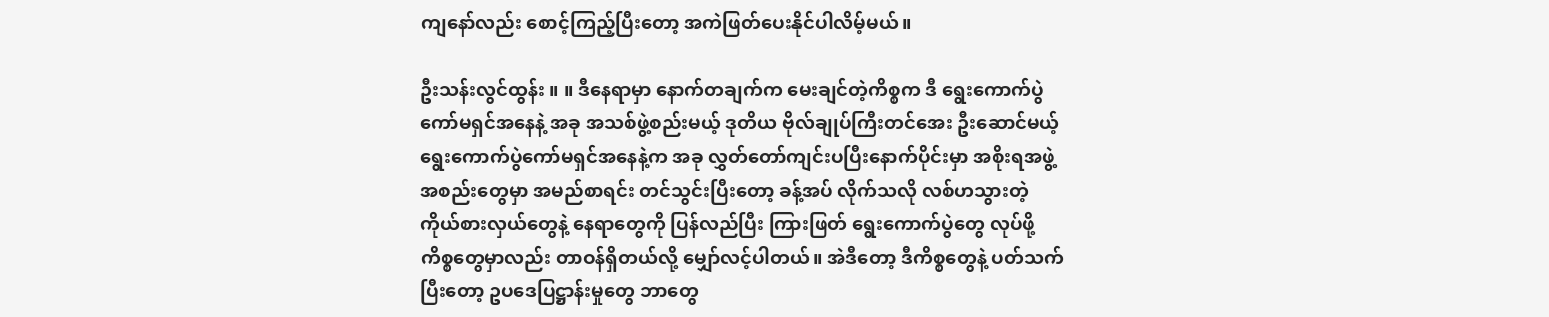ကျနော်လည်း စောင့်ကြည့်ပြီးတော့ အကဲဖြတ်ပေးနိုင်ပါလိမ့်မယ်။

ဦးသန်းလွင်ထွန်း ။ ။ ဒီနေရာမှာ နောက်တချက်က မေးချင်တဲ့ကိစ္စက ဒီ ရွေးကောက်ပွဲကော်မရှင်အနေနဲ့ အခု အသစ်ဖွဲ့စည်းမယ့် ဒုတိယ ဗိုလ်ချုပ်ကြီးတင်အေး ဦးဆောင်မယ့် ရွေးကောက်ပွဲကော်မရှင်အနေနဲ့က အခု လွှတ်တော်ကျင်းပပြီးနောက်ပိုင်းမှာ အစိုးရအဖွဲ့အစည်းတွေမှာ အမည်စာရင်း တင်သွင်းပြီးတော့ ခန့်အပ် လိုက်သလို လစ်ဟသွားတဲ့ ကိုယ်စားလှယ်တွေနဲ့ နေရာတွေကို ပြန်လည်ပြီး ကြားဖြတ် ရွေးကောက်ပွဲတွေ လုပ်ဖို့ ကိစ္စတွေမှာလည်း တာဝန်ရှိတယ်လို့ မျှော်လင့်ပါတယ်။ အဲဒီတော့ ဒီကိစ္စတွေနဲ့ ပတ်သက်ပြီးတော့ ဥပဒေပြဋ္ဌာန်းမှုတွေ ဘာတွေ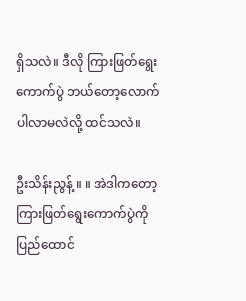ရှိသလဲ။ ဒီလို ကြားဖြတ်ရွေးကောက်ပွဲ ဘယ်တော့လောက် ပါလာမလဲလို့ ထင်သလဲ။

ဦးသိန်းညွန့် ။ ။ အဲဒါကတော့ ကြားဖြတ်ရွေးကောက်ပွဲကို ပြည်ထောင်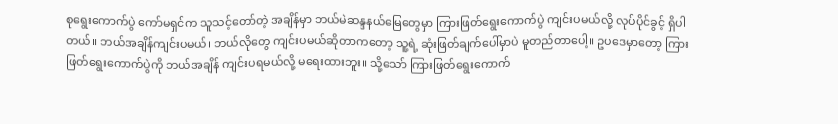စုရွေးကောက်ပွဲ ကော်မရှင်က သူသင့်တော်တဲ့ အချိန်မှာ ဘယ်မဲဆန္ဒနယ်မြေတွေမှာ ကြားဖြတ်ရွေးကောက်ပွဲ ကျင်းပမယ်လို့ လုပ်ပိုင်ခွင့် ရှိပါတယ်။ ဘယ်အချိန်ကျင်းပမယ်၊ ဘယ်လိုတွေ ကျင်းပမယ်ဆိုတာကတော့ သူ့ရဲ့ ဆုံးဖြတ်ချက်ပေါ်မှာပဲ မူတည်တာပေါ့။ ဥပဒေမှာတော့ ကြားဖြတ်ရွေးကောက်ပွဲကို ဘယ်အချိန် ကျင်းပရမယ်လို့ မရေးထားဘူး။ သို့သော် ကြားဖြတ်ရွေးကောက်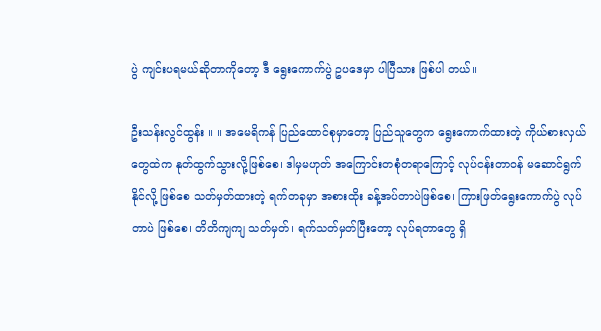ပွဲ ကျင်းပရမယ်ဆိုတာကိုတော့ ဒီ ရွေးကောက်ပွဲ ဥပဒေမှာ ပါပြီသား ဖြစ်ပါ တယ်။

ဦးသန်းလွင်ထွန်း ။ ။ အမေရိကန် ပြည်ထောင်စုမှာတော့ ပြည်သူတွေက ရွေးကောက်ထားတဲ့ ကိုယ်စားလှယ် တွေထဲက နုတ်ထွက်သွားလို့ဖြစ်စေ၊ ဒါမှမဟုတ် အကြောင်းတစုံတရာကြောင့် လုပ်ငန်းတာဝန် မဆောင်ရွက် နိုင်လို့ ဖြစ်စေ သတ်မှတ်ထားတဲ့ ရက်တခုမှာ အစားထိုး ခန့်အပ်တာပဲဖြစ်စေ၊ ကြားဖြတ်ရွေးကောက်ပွဲ လုပ်တာပဲ ဖြစ်စေ၊ တိတိကျကျ သတ်မှတ်၊ ရက်သတ်မှတ်ပြီးတော့ လုပ်ရတာတွေ ရှိ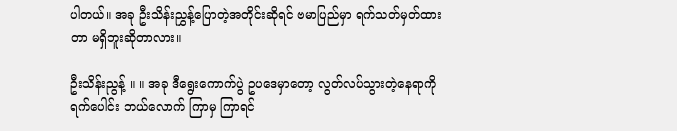ပါတယ်။ အခု ဦးသိန်းညွှန့်ပြောတဲ့အတိုင်းဆိုရင် ဗမာပြည်မှာ ရက်သတ်မှတ်ထားတာ မရှိဘူးဆိုတာလား။

ဦးသိန်းညွန့် ။ ။ အခု ဒီရွေးကောက်ပွဲ ဥပဒေမှာတော့ လွတ်လပ်သွားတဲ့နေရာကို ရက်ပေါင်း ဘယ်လောက် ကြာမှ ကြာရင်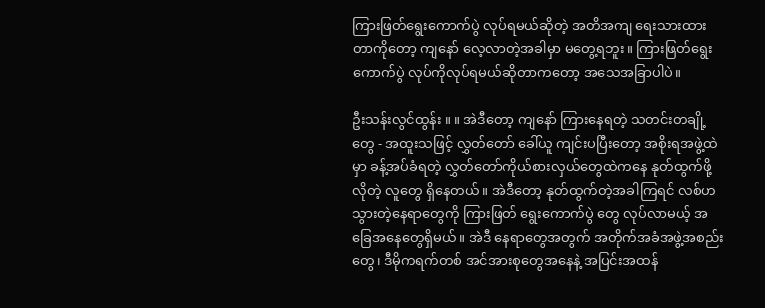ကြားဖြတ်ရွေးကောက်ပွဲ လုပ်ရမယ်ဆိုတဲ့ အတိအကျ ရေးသားထားတာကိုတော့ ကျနော် လေ့လာတဲ့အခါမှာ မတွေ့ရဘူး။ ကြားဖြတ်ရွေးကောက်ပွဲ လုပ်ကိုလုပ်ရမယ်ဆိုတာကတော့ အသေအခြာပါပဲ။

ဦးသန်းလွင်ထွန်း ။ ။ အဲဒီတော့ ကျနော် ကြားနေရတဲ့ သတင်းတချို့တွေ - အထူးသဖြင့် လွှတ်တော် ခေါ်ယူ ကျင်းပပြီးတော့ အစိုးရအဖွဲ့ထဲမှာ ခန့်အပ်ခံရတဲ့ လွှတ်တော်ကိုယ်စားလှယ်တွေထဲကနေ နုတ်ထွက်ဖို့ လိုတဲ့ လူတွေ ရှိနေတယ်။ အဲဒီတော့ နုတ်ထွက်တဲ့အခါကြရင် လစ်ဟသွားတဲ့နေရာတွေကို ကြားဖြတ် ရွေးကောက်ပွဲ တွေ လုပ်လာမယ့် အခြေအနေတွေရှိမယ်။ အဲဒီ နေရာတွေအတွက် အတိုက်အခံအဖွဲ့အစည်းတွေ၊ ဒီမိုကရက်တစ် အင်အားစုတွေအနေနဲ့ အပြင်းအထန်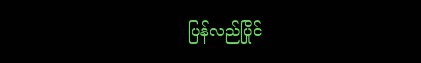ပြန်လည်ပြိုင်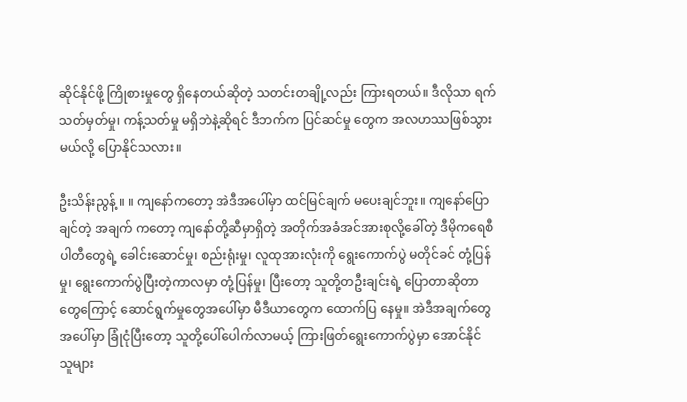ဆိုင်နိုင်ဖို့ ကြိုစားမှုတွေ ရှိနေတယ်ဆိုတဲ့ သတင်းတချို့လည်း ကြားရတယ်။ ဒီလိုသာ ရက်သတ်မှတ်မှု၊ ကန့်သတ်မှု မရှိဘဲနဲ့ဆိုရင် ဒီဘက်က ပြင်ဆင်မှု တွေက အလဟဿဖြစ်သွားမယ်လို့ ပြောနိုင်သလား။

ဦးသိန်းညွန့် ။ ။ ကျနော်ကတော့ အဲဒီအပေါ်မှာ ထင်မြင်ချက် မပေးချင်ဘူး။ ကျနော်ပြောချင်တဲ့ အချက် ကတော့ ကျနော်တို့ဆီမှာရှိတဲ့ အတိုက်အခံအင်အားစုလို့ခေါ်တဲ့ ဒီမိုကရေစီပါတီတွေရဲ့ ခေါင်းဆောင်မှု၊ စည်းရုံးမှု၊ လူထုအားလုံးကို ရွေးကောက်ပွဲ မတိုင်ခင် တုံ့ပြန်မှု၊ ရွေးကောက်ပွဲပြီးတဲ့ကာလမှာ တုံ့ပြန်မှု၊ ပြီးတော့ သူတို့တဦးချင်းရဲ့ ပြောတာဆိုတာတွေကြောင့် ဆောင်ရွက်မှုတွေအပေါ်မှာ မီဒီယာတွေက ထောက်ပြ နေမှု။ အဲဒီအချက်တွေအပေါ်မှာ ခြုံငုံပြီးတော့ သူတို့ပေါ်ပေါက်လာမယ့် ကြားဖြတ်ရွေးကောက်ပွဲမှာ အောင်နိုင် သူများ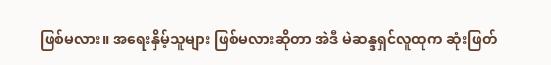ဖြစ်မလား။ အရေးနှိမ့်သူများ ဖြစ်မလားဆိုတာ အဲဒီ မဲဆန္ဒရှင်လူထုက ဆုံးဖြတ်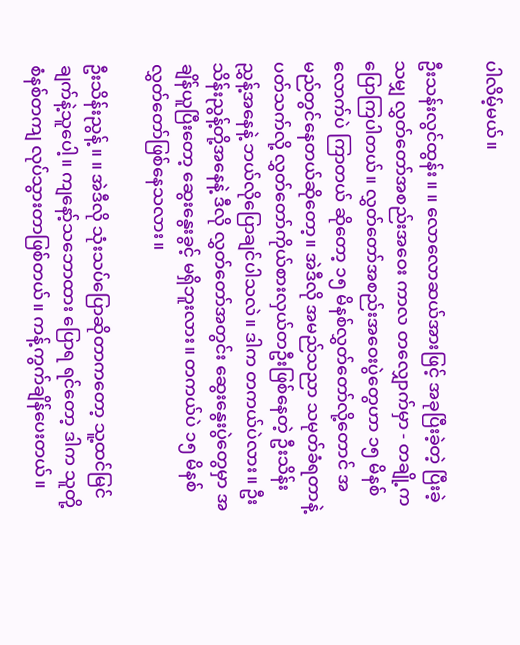ပါလိမ့်မယ်။

ဦးသန်းလွင်ထွန်း ။ ။ လောလောဆယ်အားဖြင့် အခုပြီးခဲ့တဲ့ ပြီးခဲ့သမျှ လွှတ်တော်အစည်းအဝေး ကာလ တလျှောက်မှာ - တချို့ကပြောကြပါတယ်။ လွှတ်တော်အစည်းအဝေးပွဲတွေဟာ ၁၅ မိနစ်လောက်ပဲ ကြာတယ် ဆိုတော့ ၁၅ မိနစ်လွှတ်တော်လို့တောင် အမည်တွင်နေတယ်ဆိုတော့။ အဲဒီလို အမည်သညာ သမုတ်ခံရတာနဲ့ ပတ်သက်လို့ လွှတ်တော်ကိုယ်စားလှယ်တဦးဖြစ်နေတဲ့ ဦးသိန်းညွှန့်အနေနဲ့ ဘယ်လိုပြောချင်ပါသလဲ။ ဒါက တကယ်ပဲလား။ ဦးသိန်းညွန့်တို့အနေနဲ့ ဒီလို လွှတ်တော်အတွင်း ဆွေးနွေးပွဲတွေမှာ အချိန်ယူပြီးတော့ ဆွေးနွေးခွင့် မရှိဘူးလား။ တကယ်ပဲ ၁၅ မိနစ် လွှတ်တော်ဖြစ်နေသလား။

ဦးသိန်းညွန့် ။ ။ အဲဒီလို သုံးသပ်ပြောဆိုတာကတော့ သူ့ထင်မြင်ချက်နဲ့သူပေါ့။ ကျနော့်သဘောထား ပြောရ ရင်တော့ ဒါက သူတို့ စံနစ်တကျ လုပ်သွားတာဖြစ်တယ်။ ကန့်ကွက်ချိန်ပေးတယ်။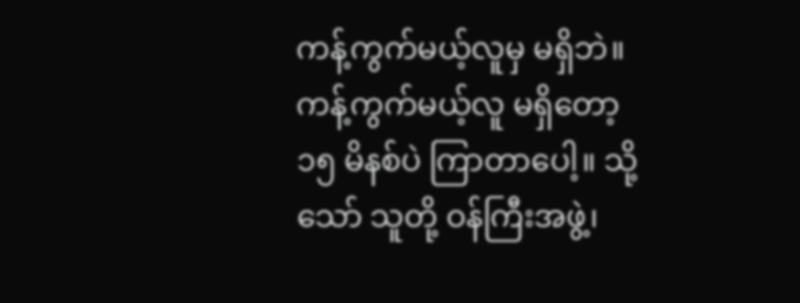ကန့်ကွက်မယ့်လူမှ မရှိဘဲ။ ကန့်ကွက်မယ့်လူ မရှိတော့ ၁၅ မိနစ်ပဲ ကြာတာပေါ့။ သို့သော် သူတို့ ဝန်ကြီးအဖွဲ့၊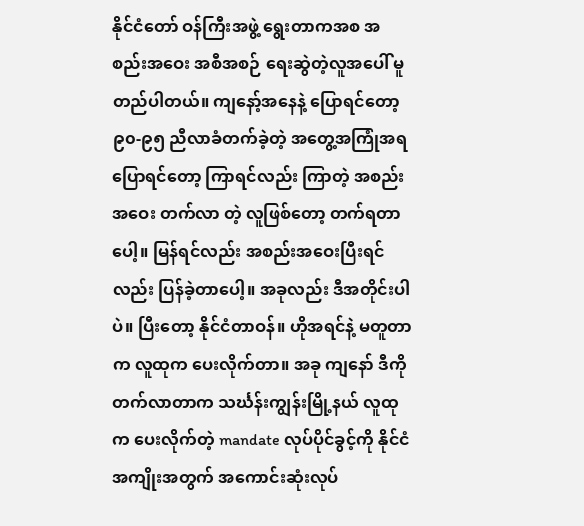နိုင်ငံတော် ဝန်ကြီးအဖွဲ့ ရွေးတာကအစ အစည်းအဝေး အစီအစဉ် ရေးဆွဲတဲ့လူအပေါ် မူတည်ပါတယ်။ ကျနော့်အနေနဲ့ ပြောရင်တော့ ၉၀-၉၅ ညီလာခံတက်ခဲ့တဲ့ အတွေ့အကြုံအရ ပြောရင်တော့ ကြာရင်လည်း ကြာတဲ့ အစည်းအဝေး တက်လာ တဲ့ လူဖြစ်တော့ တက်ရတာပေါ့။ မြန်ရင်လည်း အစည်းအဝေးပြီးရင်လည်း ပြန်ခဲ့တာပေါ့။ အခုလည်း ဒီအတိုင်းပါပဲ။ ပြီးတော့ နိုင်ငံတာဝန်။ ဟိုအရင်နဲ့ မတူတာက လူထုက ပေးလိုက်တာ။ အခု ကျနော် ဒီကို တက်လာတာက သင်္ဃန်းကျွန်းမြို့နယ် လူထုက ပေးလိုက်တဲ့ mandate လုပ်ပိုင်ခွင့်ကို နိုင်ငံအကျိုးအတွက် အကောင်းဆုံးလုပ်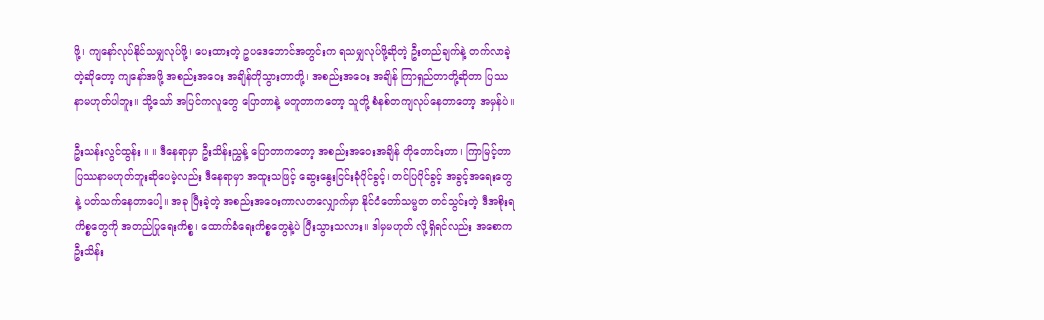ဖို့၊ ကျနော်လုပ်နိုင်သမျှလုပ်ဖို့၊ ပေးထားတဲ့ ဥပဒေဘောင်အတွင်းက ရသမျှလုပ်ဖို့ဆိုတဲ့ ဦးတည်ချက်နဲ့ တက်လာခဲ့တဲ့ဆိုတော့ ကျနော်အဖို့ အစည်းအဝေး အချိန်တိုသွားတာတို့၊ အစည်းအဝေး အချိန် ကြာရှည်တာတို့ဆိုတာ ပြဿနာမဟုတ်ပါဘူး။ သို့သော် အပြင်ကလူတွေ ပြောတာနဲ့ မတူတာကတော့ သူတို့ စံနစ်တကျလုပ်နေတာတော့ အမှန်ပဲ။

ဦးသန်းလွင်ထွန်း ။ ။ ဒီနေရာမှာ ဦးသိန်းညွှန့် ပြောတာကတော့ အစည်းအဝေးအချိန် တိုတောင်းတာ၊ ကြာမြင့်တာ ပြဿနာမဟုတ်ဘူးဆိုပေမဲ့လည်း ဒီနေရာမှာ အထူးသဖြင့် ဆွေးနွေးငြင်းခုံပိုင်ခွင့်၊ တင်ပြပိုင်ခွင့် အခွင့်အရေးတွေနဲ့ ပတ်သက်နေတာပေါ့။ အခု ပြီးခဲ့တဲ့ အစည်းအဝေးကာလတလျှောက်မှာ နိုင်ငံတော်သမ္မတ တင်သွင်းတဲ့ ဒီအစိုးရကိစ္စတွေကို အတည်ပြုရေးကိစ္စ၊ ထောက်ခံရေးကိစ္စတွေနဲ့ပဲ ပြီးသွားသလား။ ဒါမှမဟုတ် လို့ရှိရင်လည်း အစောက ဦးသိန်း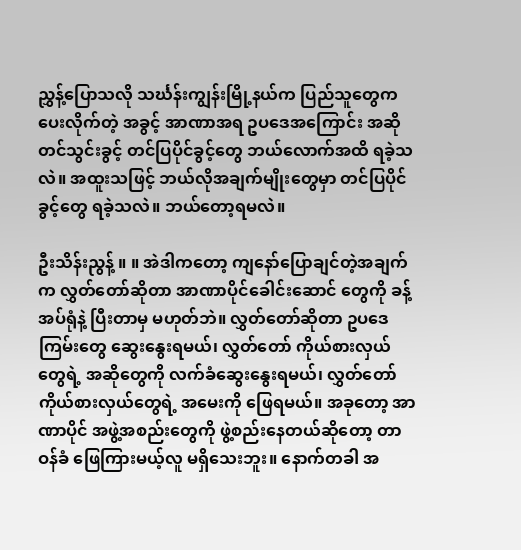ညွှန့်ပြောသလို သင်္ဃန်းကျွန်းမြို့နယ်က ပြည်သူတွေက ပေးလိုက်တဲ့ အခွင့် အာဏာအရ ဥပဒေအကြောင်း အဆိုတင်သွင်းခွင့် တင်ပြပိုင်ခွင့်တွေ ဘယ်လောက်အထိ ရခဲ့သလဲ။ အထူးသဖြင့် ဘယ်လိုအချက်မျိုးတွေမှာ တင်ပြပိုင်ခွင့်တွေ ရခဲ့သလဲ။ ဘယ်တော့ရမလဲ။

ဦးသိန်းညွန့် ။ ။ အဲဒါကတော့ ကျနော်ပြောချင်တဲ့အချက်က လွှတ်တော်ဆိုတာ အာဏာပိုင်ခေါင်းဆောင် တွေကို ခန့်အပ်ရုံနဲ့ ပြီးတာမှ မဟုတ်ဘဲ။ လွှတ်တော်ဆိုတာ ဥပဒေကြမ်းတွေ ဆွေးနွေးရမယ်၊ လွှတ်တော် ကိုယ်စားလှယ်တွေရဲ့ အဆိုတွေကို လက်ခံဆွေးနွေးရမယ်၊ လွှတ်တော်ကိုယ်စားလှယ်တွေရဲ့ အမေးကို ဖြေရမယ်။ အခုတော့ အာဏာပိုင် အဖွဲ့အစည်းတွေကို ဖွဲ့စည်းနေတယ်ဆိုတော့ တာဝန်ခံ ဖြေကြားမယ့်လူ မရှိသေးဘူး။ နောက်တခါ အ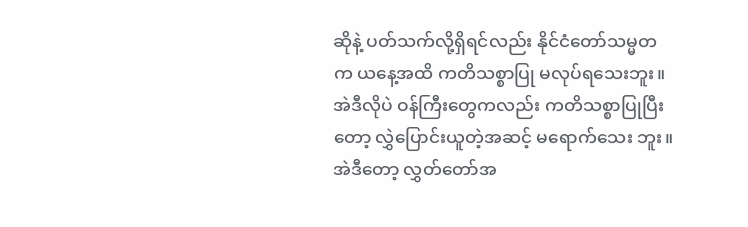ဆိုနဲ့ ပတ်သက်လို့ရှိရင်လည်း နိုင်ငံတော်သမ္မတက ယနေ့အထိ ကတိသစ္စာပြု မလုပ်ရသေးဘူး။ အဲဒီလိုပဲ ဝန်ကြီးတွေကလည်း ကတိသစ္စာပြုပြီးတော့ လွှဲပြောင်းယူတဲ့အဆင့် မရောက်သေး ဘူး။ အဲဒီတော့ လွှတ်တော်အ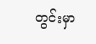တွင်းမှာ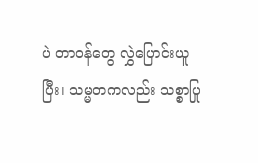ပဲ တာဝန်တွေ လွှဲပြောင်းယူပြီး၊ သမ္မတကလည်း သစ္စာပြု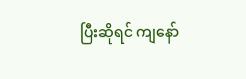ပြီးဆိုရင် ကျနော်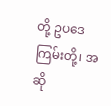တို့ ဥပဒေကြမ်းတို့၊ အဆို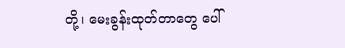တို့၊ မေးခွန်းထုတ်တာတွေ ပေါ်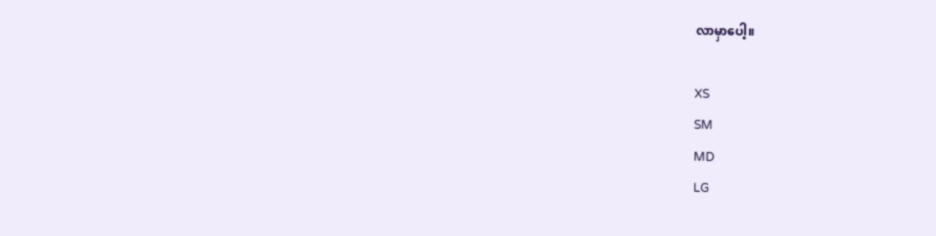လာမှာပေါ့။

XS
SM
MD
LG